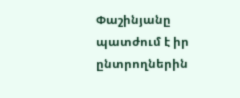Փաշինյանը պատժում է իր ընտրողներին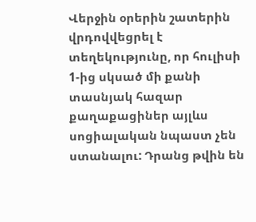Վերջին օրերին շատերին վրդովվեցրել է տեղեկությունը, որ հուլիսի 1-ից սկսած մի քանի տասնյակ հազար քաղաքացիներ այլևս սոցիալական նպաստ չեն ստանալու: Դրանց թվին են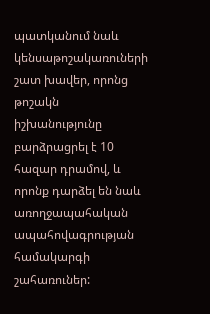պատկանում նաև կենսաթոշակառուների շատ խավեր, որոնց թոշակն իշխանությունը բարձրացրել է 10 հազար դրամով, և որոնք դարձել են նաև առողջապահական ապահովագրության համակարգի շահառուներ: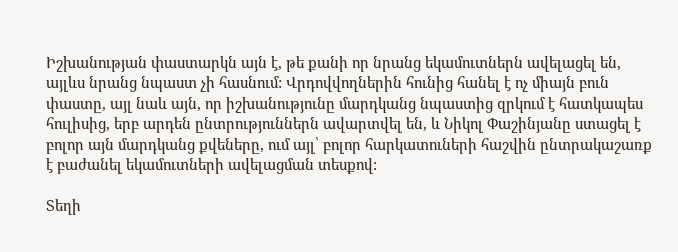Իշխանության փաստարկն այն է, թե քանի որ նրանց եկամուտներն ավելացել են, այլևս նրանց նպաստ չի հասնում: Վրդովվողներին հունից հանել է ոչ միայն բուն փաստը, այլ նաև այն, որ իշխանությունը մարդկանց նպաստից զրկում է հատկապես հուլիսից, երբ արդեն ընտրություններն ավարտվել են, և Նիկոլ Փաշինյանը ստացել է բոլոր այն մարդկանց քվեները, ում այլ՝ բոլոր հարկատուների հաշվին ընտրակաշառք է բաժանել եկամուտների ավելացման տեսքով:

Տեղի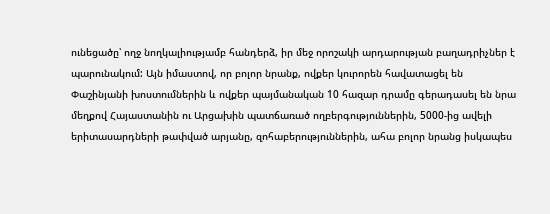ունեցածը՝ ողջ նողկալիությամբ հանդերձ, իր մեջ որոշակի արդարության բաղադրիչներ է պարունակում: Այն իմաստով, որ բոլոր նրանք, ովքեր կուրորեն հավատացել են Փաշինյանի խոստումներին և ովքեր պայմանական 10 հազար դրամը գերադասել են նրա մեղքով Հայաստանին ու Արցախին պատճառած ողբերգություններին, 5000-ից ավելի երիտասարդների թափված արյանը, զոհաբերություններին, ահա բոլոր նրանց իսկապես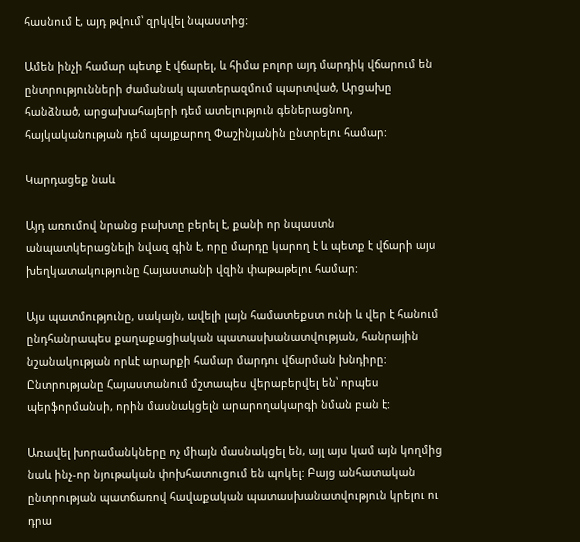հասնում է, այդ թվում՝ զրկվել նպաստից:

Ամեն ինչի համար պետք է վճարել, և հիմա բոլոր այդ մարդիկ վճարում են ընտրությունների ժամանակ պատերազմում պարտված, Արցախը հանձնած, արցախահայերի դեմ ատելություն գեներացնող, հայկականության դեմ պայքարող Փաշինյանին ընտրելու համար:

Կարդացեք նաև

Այդ առումով նրանց բախտը բերել է, քանի որ նպաստն անպատկերացնելի նվազ գին է, որը մարդը կարող է և պետք է վճարի այս խեղկատակությունը Հայաստանի վզին փաթաթելու համար:

Այս պատմությունը, սակայն, ավելի լայն համատեքստ ունի և վեր է հանում ընդհանրապես քաղաքացիական պատասխանատվության, հանրային նշանակության որևէ արարքի համար մարդու վճարման խնդիրը: Ընտրությանը Հայաստանում մշտապես վերաբերվել են՝ որպես պերֆորմանսի, որին մասնակցելն արարողակարգի նման բան է:

Առավել խորամանկները ոչ միայն մասնակցել են, այլ այս կամ այն կողմից նաև ինչ-որ նյութական փոխհատուցում են պոկել: Բայց անհատական ընտրության պատճառով հավաքական պատասխանատվություն կրելու ու դրա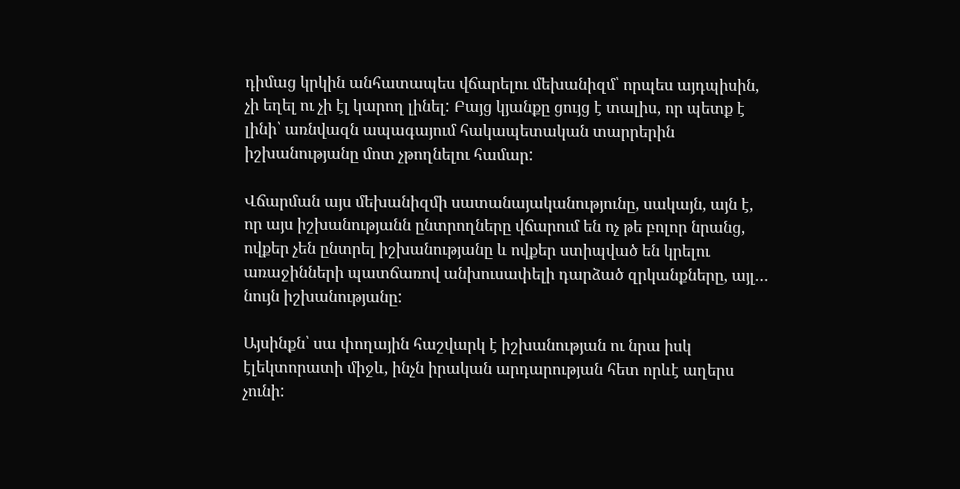դիմաց կրկին անհատապես վճարելու մեխանիզմ՝ որպես այդպիսին, չի եղել ու չի էլ կարող լինել: Բայց կյանքը ցույց է տալիս, որ պետք է լինի՝ առնվազն ապագայում հակապետական տարրերին իշխանությանը մոտ չթողնելու համար:

Վճարման այս մեխանիզմի սատանայականությունը, սակայն, այն է, որ այս իշխանությանն ընտրողները վճարում են ոչ թե բոլոր նրանց, ովքեր չեն ընտրել իշխանությանը և ովքեր ստիպված են կրելու առաջինների պատճառով անխուսափելի դարձած զրկանքները, այլ… նույն իշխանությանը:

Այսինքն՝ սա փողային հաշվարկ է իշխանության ու նրա իսկ էլեկտորատի միջև, ինչն իրական արդարության հետ որևէ աղերս չունի: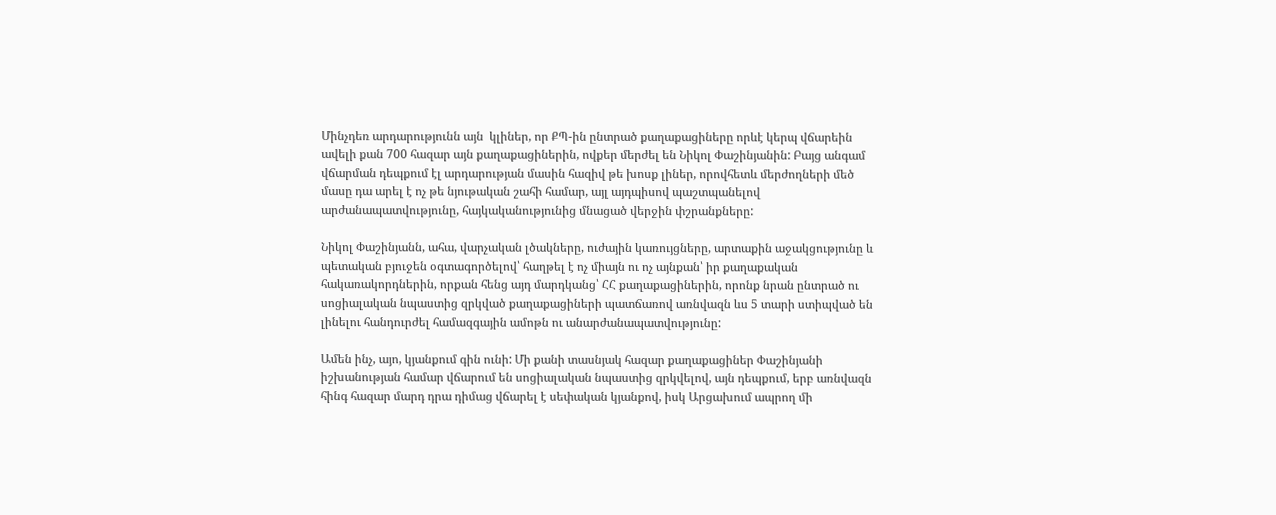Մինչդեռ արդարությունն այն  կլիներ, որ ՔՊ-ին ընտրած քաղաքացիները որևէ կերպ վճարեին ավելի քան 700 հազար այն քաղաքացիներին, ովքեր մերժել են Նիկոլ Փաշինյանին: Բայց անգամ վճարման դեպքում էլ արդարության մասին հազիվ թե խոսք լիներ, որովհետև մերժողների մեծ մասը դա արել է ոչ թե նյութական շահի համար, այլ այդպիսով պաշտպանելով արժանապատվությունը, հայկականությունից մնացած վերջին փշրանքները:

Նիկոլ Փաշինյանն, ահա, վարչական լծակները, ուժային կառույցները, արտաքին աջակցությունը և պետական բյուջեն օգտագործելով՝ հաղթել է ոչ միայն ու ոչ այնքան՝ իր քաղաքական հակառակորդներին, որքան հենց այդ մարդկանց՝ ՀՀ քաղաքացիներին, որոնք նրան ընտրած ու սոցիալական նպաստից զրկված քաղաքացիների պատճառով առնվազն ևս 5 տարի ստիպված են լինելու հանդուրժել համազգային ամոթն ու անարժանապատվությունը:

Ամեն ինչ, այո, կյանքում գին ունի: Մի քանի տասնյակ հազար քաղաքացիներ Փաշինյանի իշխանության համար վճարում են սոցիալական նպաստից զրկվելով, այն դեպքում, երբ առնվազն հինգ հազար մարդ դրա դիմաց վճարել է սեփական կյանքով, իսկ Արցախում ապրող մի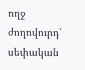ողջ ժողովուրդ՝ սեփական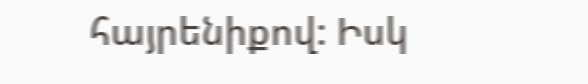հայրենիքով: Իսկ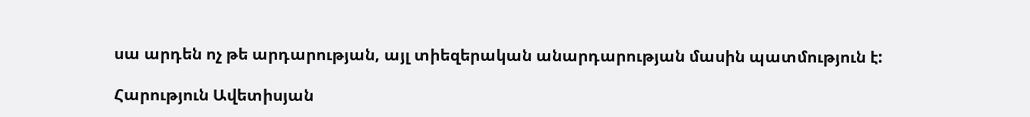սա արդեն ոչ թե արդարության, այլ տիեզերական անարդարության մասին պատմություն է:

Հարություն Ավետիսյան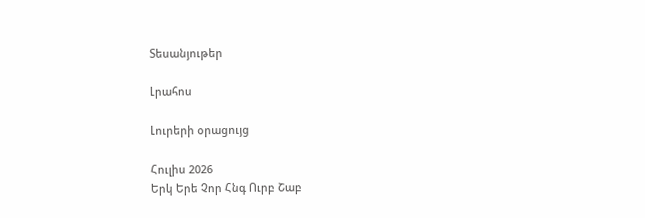Տեսանյութեր

Լրահոս

Լուրերի օրացույց

Հուլիս 2026
Երկ Երե Չոր Հնգ Ուրբ Շաբ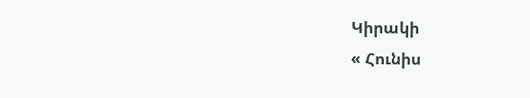Կիրակի
« Հունիս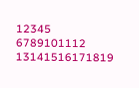12345
6789101112
13141516171819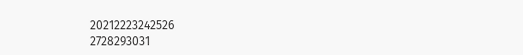20212223242526
2728293031